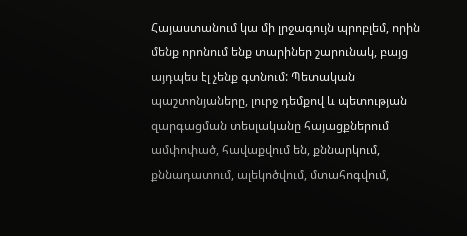Հայաստանում կա մի լրջագույն պրոբլեմ, որին մենք որոնում ենք տարիներ շարունակ, բայց այդպես էլ չենք գտնում: Պետական պաշտոնյաները, լուրջ դեմքով և պետության զարգացման տեսլականը հայացքներում ամփոփած, հավաքվում են, քննարկում, քննադատում, ալեկոծվում, մտահոգվում,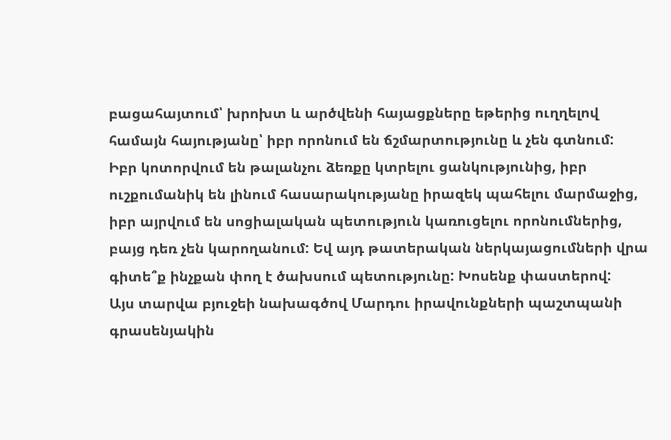բացահայտում՝ խրոխտ և արծվենի հայացքները եթերից ուղղելով համայն հայությանը՝ իբր որոնում են ճշմարտությունը և չեն գտնում:
Իբր կոտորվում են թալանչու ձեռքը կտրելու ցանկությունից, իբր ուշքումանիկ են լինում հասարակությանը իրազեկ պահելու մարմաջից, իբր այրվում են սոցիալական պետություն կառուցելու որոնումներից, բայց դեռ չեն կարողանում: Եվ այդ թատերական ներկայացումների վրա գիտե՞ք ինչքան փող է ծախսում պետությունը: Խոսենք փաստերով:
Այս տարվա բյուջեի նախագծով Մարդու իրավունքների պաշտպանի գրասենյակին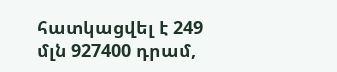հատկացվել է 249 մլն 927400 դրամ,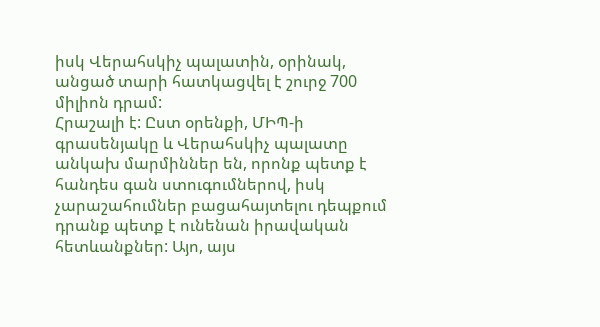իսկ Վերահսկիչ պալատին, օրինակ, անցած տարի հատկացվել է շուրջ 700 միլիոն դրամ:
Հրաշալի է: Ըստ օրենքի, ՄԻՊ-ի գրասենյակը և Վերահսկիչ պալատը անկախ մարմիններ են, որոնք պետք է հանդես գան ստուգումներով, իսկ չարաշահումներ բացահայտելու դեպքում դրանք պետք է ունենան իրավական հետևանքներ: Այո, այս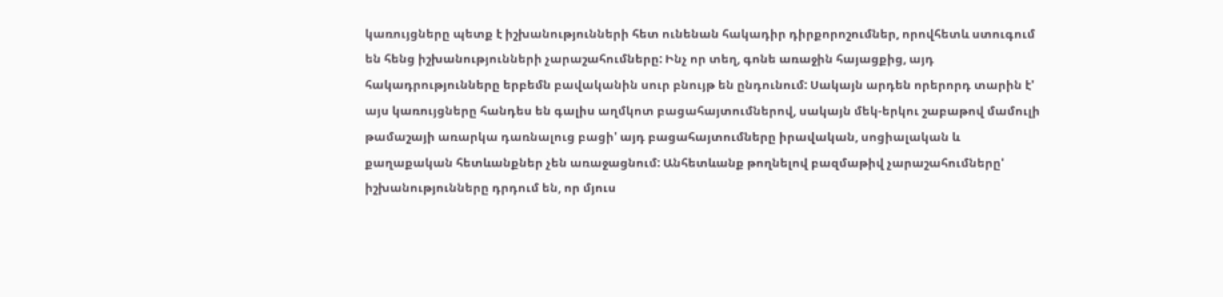կառույցները պետք է իշխանությունների հետ ունենան հակադիր դիրքորոշումներ, որովհետև ստուգում են հենց իշխանությունների չարաշահումները: Ինչ որ տեղ, գոնե առաջին հայացքից, այդ հակադրությունները երբեմն բավականին սուր բնույթ են ընդունում: Սակայն արդեն որերորդ տարին է' այս կառույցները հանդես են գալիս աղմկոտ բացահայտումներով, սակայն մեկ-երկու շաբաթով մամուլի թամաշայի առարկա դառնալուց բացի' այդ բացահայտումները իրավական, սոցիալական և քաղաքական հետևանքներ չեն առաջացնում: Անհետևանք թողնելով բազմաթիվ չարաշահումները' իշխանությունները դրդում են, որ մյուս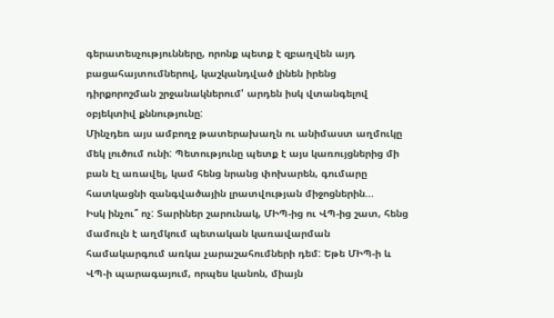գերատեսչությունները, որոնք պետք է զբաղվեն այդ բացահայտումներով, կաշկանդված լինեն իրենց դիրքորոշման շրջանակներում' արդեն իսկ վտանգելով օբյեկտիվ քննությունը:
Մինչդեռ այս ամբողջ թատերախաղն ու անիմաստ աղմուկը մեկ լուծում ունի: Պետությունը պետք է այս կառույցներից մի բան էլ առավել, կամ հենց նրանց փոխարեն, գումարը հատկացնի զանգվածային լրատվության միջոցներին...
Իսկ ինչու՞ ոչ: Տարիներ շարունակ, ՄԻՊ-ից ու ՎՊ-ից շատ, հենց մամուլն է աղմկում պետական կառավարման համակարգում առկա չարաշահումների դեմ: Եթե ՄԻՊ-ի և ՎՊ-ի պարագայում, որպես կանոն, միայն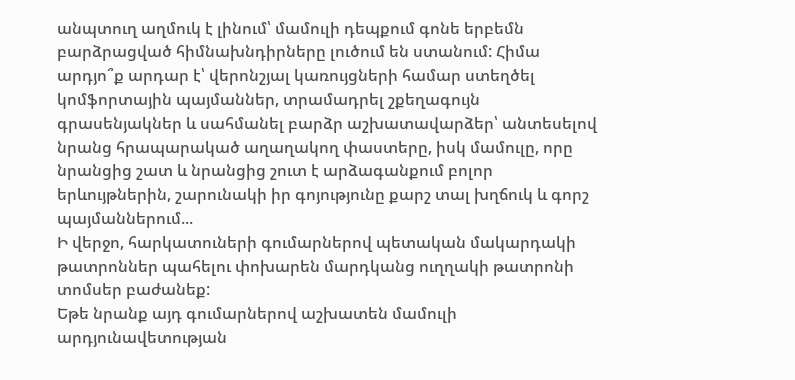անպտուղ աղմուկ է լինում՝ մամուլի դեպքում գոնե երբեմն բարձրացված հիմնախնդիրները լուծում են ստանում: Հիմա արդյո՞ք արդար է՝ վերոնշյալ կառույցների համար ստեղծել կոմֆորտային պայմաններ, տրամադրել շքեղագույն գրասենյակներ և սահմանել բարձր աշխատավարձեր՝ անտեսելով նրանց հրապարակած աղաղակող փաստերը, իսկ մամուլը, որը նրանցից շատ և նրանցից շուտ է արձագանքում բոլոր երևույթներին, շարունակի իր գոյությունը քարշ տալ խղճուկ և գորշ պայմաններում...
Ի վերջո, հարկատուների գումարներով պետական մակարդակի թատրոններ պահելու փոխարեն մարդկանց ուղղակի թատրոնի տոմսեր բաժանեք:
Եթե նրանք այդ գումարներով աշխատեն մամուլի արդյունավետության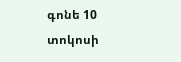գոնե 10 տոկոսի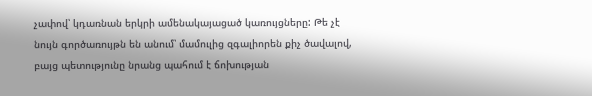չափով՝ կդառնան երկրի ամենակայացած կառույցները: Թե չէ նույն գործառույթն են անում՝ մամուլից զգալիորեն քիչ ծավալով, բայց պետությունը նրանց պահում է ճոխության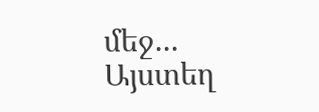մեջ...
Այստեղ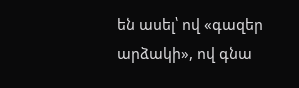են ասել՝ ով «գազեր արձակի», ով գնա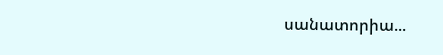սանատորիա...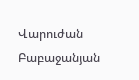Վարուժան Բաբաջանյան